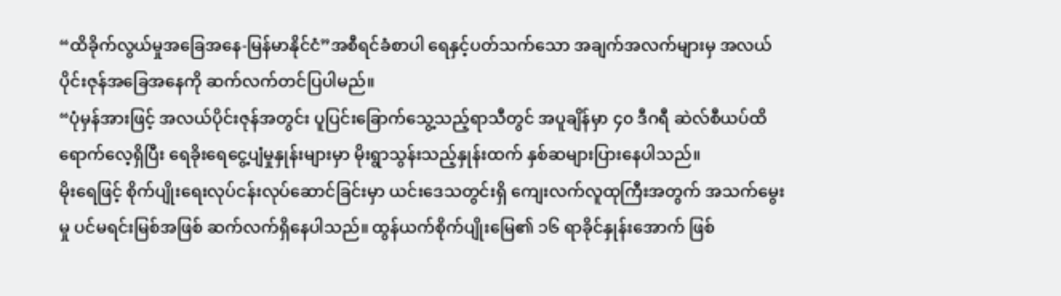“ထိခိုက်လွယ်မှုအခြေအနေ-မြန်မာနိုင်ငံ”အစီရင်ခံစာပါ ရေနှင့်ပတ်သက်သော အချက်အလက်များမှ အလယ်ပိုင်းဇုန်အခြေအနေကို ဆက်လက်တင်ပြပါမည်။
“ပုံမှန်အားဖြင့် အလယ်ပိုင်းဇုန်အတွင်း ပူပြင်းခြောက်သွေ့သည့်ရာသီတွင် အပူချိန်မှာ ၄၀ ဒီဂရီ ဆဲလ်စီယပ်ထိ ရောက်လေ့ရှိပြီး ရေခိုးရေငွေ့ပျံမှုနှုန်းများမှာ မိုးရွာသွန်းသည့်နှုန်းထက် နှစ်ဆများပြားနေပါသည်။
မိုးရေဖြင့် စိုက်ပျိုးရေးလုပ်ငန်းလုပ်ဆောင်ခြင်းမှာ ယင်းဒေသတွင်းရှိ ကျေးလက်လူထုကြီးအတွက် အသက်မွေးမှု ပင်မရင်းမြစ်အဖြစ် ဆက်လက်ရှိနေပါသည်။ ထွန်ယက်စိုက်ပျိုးမြေ၏ ၁၆ ရာခိုင်နှုန်းအောက် ဖြစ်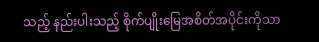သည့် နည်းပါးသည့် စိုက်ပျိုးမြေအစိတ်အပိုင်းကိုသာ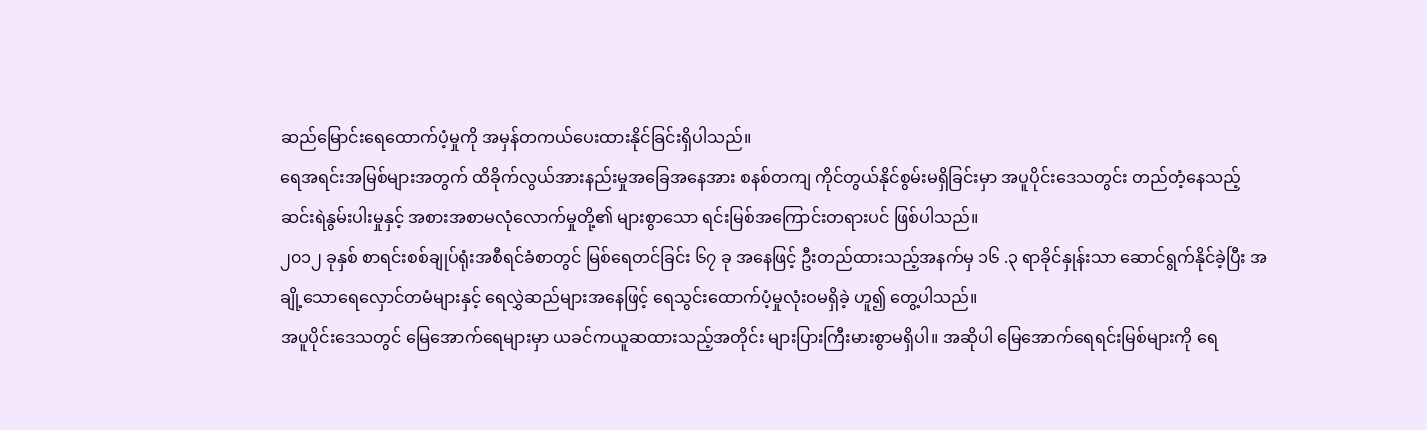ဆည်မြောင်းရေထောက်ပံ့မှုကို အမှန်တကယ်ပေးထားနိုင်ခြင်းရှိပါသည်။
ရေအရင်းအမြစ်များအတွက် ထိခိုက်လွယ်အားနည်းမှုအခြေအနေအား စနစ်တကျ ကိုင်တွယ်နိုင်စွမ်းမရှိခြင်းမှာ အပူပိုင်းဒေသတွင်း တည်တံ့နေသည့် ဆင်းရဲနွမ်းပါးမှုနှင့် အစားအစာမလုံလောက်မှုတို့၏ များစွာသော ရင်းမြစ်အကြောင်းတရားပင် ဖြစ်ပါသည်။
၂၀၁၂ ခုနှစ် စာရင်းစစ်ချုပ်ရုံးအစီရင်ခံစာတွင် မြစ်ရေတင်ခြင်း ၆၇ ခု အနေဖြင့် ဦးတည်ထားသည့်အနက်မှ ၁၆ .၃ ရာခိုင်နှုန်းသာ ဆောင်ရွက်နိုင်ခဲ့ပြီး အချို့သောရေလှောင်တမံများနှင့် ရေလွှဲဆည်များအနေဖြင့် ရေသွင်းထောက်ပံ့မှုလုံးဝမရှိခဲ့ ဟူ၍ တွေ့ပါသည်။
အပူပိုင်းဒေသတွင် မြေအောက်ရေများမှာ ယခင်ကယူဆထားသည့်အတိုင်း များပြားကြီးမားစွာမရှိပါ။ အဆိုပါ မြေအောက်ရေရင်းမြစ်များကို ရေ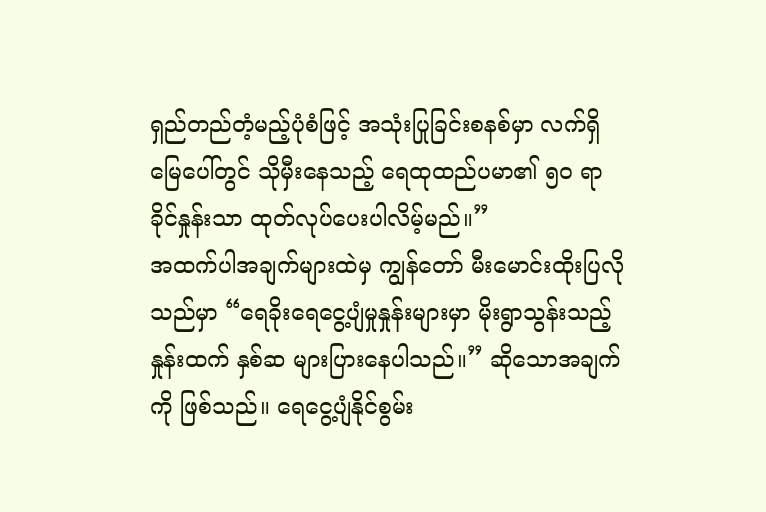ရှည်တည်တံ့မည့်ပုံစံဖြင့် အသုံးပြုခြင်းစနစ်မှာ လက်ရှိမြေပေါ်တွင် သိုမှီးနေသည့် ရေထုထည်ပမာ၏ ၅၀ ရာခိုင်နှုန်းသာ ထုတ်လုပ်ပေးပါလိမ့်မည်။”
အထက်ပါအချက်များထဲမှ ကျွန်တော် မီးမောင်းထိုးပြလိုသည်မှာ “ရေခိုးရေငွေ့ပျံမှုနှုန်းများမှာ မိုးရွာသွန်းသည့်နှုန်းထက် နှစ်ဆ များပြားနေပါသည်။” ဆိုသောအချက်ကို ဖြစ်သည်။ ရေငွေ့ပျံနိုင်စွမ်း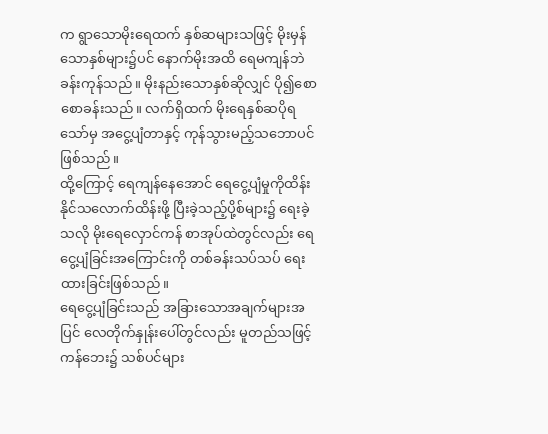က ရွာသောမိုးရေထက် နှစ်ဆများသဖြင့် မိုးမှန်သောနှစ်များ၌ပင် နောက်မိုးအထိ ရေမကျန်ဘဲခန်းကုန်သည်။ မိုးနည်းသောနှစ်ဆိုလျှင် ပို၍စောစောခန်းသည်။ လက်ရှိထက် မိုးရေနှစ်ဆပိုရသော်မှ အငွေ့ပျံတာနှင့် ကုန်သွားမည့်သဘောပင် ဖြစ်သည်။
ထို့ကြောင့် ရေကျန်နေအောင် ရေငွေ့ပျံမှုကိုထိန်းနိုင်သလောက်ထိန်းဖို့ ပြီးခဲ့သည့်ပို့စ်များ၌ ရေးခဲ့သလို မိုးရေလှောင်ကန် စာအုပ်ထဲတွင်လည်း ရေငွေ့ပျံခြင်းအကြောင်းကို တစ်ခန်းသပ်သပ် ရေးထားခြင်းဖြစ်သည်။
ရေငွေ့ပျံခြင်းသည် အခြားသောအချက်များအပြင် လေတိုက်နှုန်းပေါ်တွင်လည်း မူတည်သဖြင့် ကန်ဘေး၌ သစ်ပင်များ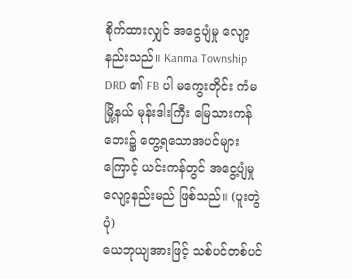စိုက်ထားလျှင် အငွေပျံမှု လျော့နည်းသည်။ Kanma Township DRD ၏ FB ပါ မကွေးတိုင်း ကံမမြို့နယ် မုန်းဒါးကြီး မြေသားကန်ဘေး၌ တွေ့ရသောအပင်များကြောင့် ယင်းကန်တွင် အငွေ့ပျံမှုလျော့နည်းမည် ဖြစ်သည်။ (ပူးတွဲပုံ)
ယေဘုယျအားဖြင့် သစ်ပင်တစ်ပင်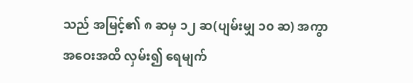သည် အမြင့်၏ ၈ ဆမှ ၁၂ ဆ(ပျမ်းမျှ ၁၀ ဆ) အကွာအဝေးအထိ လှမ်း၍ ရေမျက်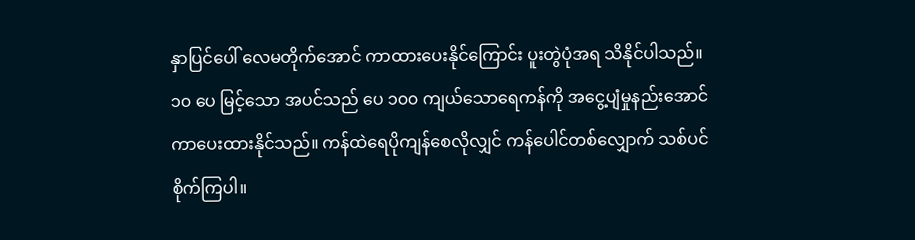နှာပြင်ပေါ် လေမတိုက်အောင် ကာထားပေးနိုင်ကြောင်း ပူးတွဲပုံအရ သိနိုင်ပါသည်။ ၁၀ ပေ မြင့်သော အပင်သည် ပေ ၁၀၀ ကျယ်သောရေကန်ကို အငွေ့ပျံမှုနည်းအောင် ကာပေးထားနိုင်သည်။ ကန်ထဲရေပိုကျန်စေလိုလျှင် ကန်ပေါင်တစ်လျှောက် သစ်ပင်စိုက်ကြပါ။